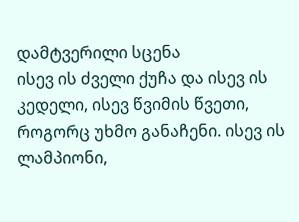დამტვერილი სცენა
ისევ ის ძველი ქუჩა და ისევ ის კედელი, ისევ წვიმის წვეთი, როგორც უხმო განაჩენი. ისევ ის ლამპიონი,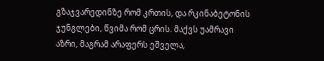გზაჯვარედინზე რომ კრთის, და რკინაბეტონის ჯუნგლები, წვიმა რომ ცრის. მაქვს უამრავი აზრი, მაგრამ არაფერს ეშველა,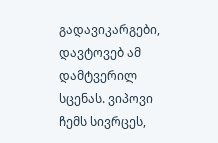გადავიკარგები, დავტოვებ ამ დამტვერილ სცენას. ვიპოვი ჩემს სივრცეს,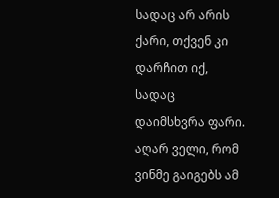სადაც არ არის ქარი, თქვენ კი დარჩით იქ, სადაც დაიმსხვრა ფარი. აღარ ველი, რომ ვინმე გაიგებს ამ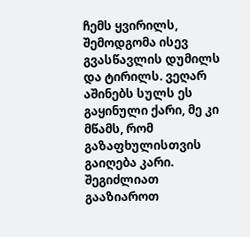ჩემს ყვირილს, შემოდგომა ისევ გვასწავლის დუმილს და ტირილს. ვეღარ აშინებს სულს ეს გაყინული ქარი, მე კი მწამს, რომ გაზაფხულისთვის გაიღება კარი.
შეგიძლიათ გააზიაროთ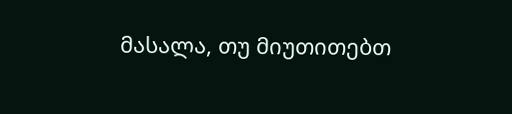მასალა, თუ მიუთითებთ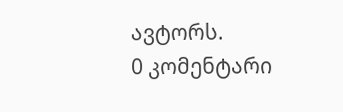ავტორს.
0 კომენტარი